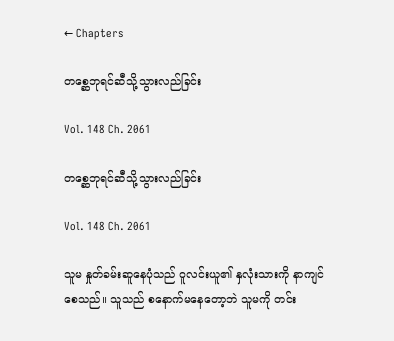← Chapters

တစ္ဆေဘုရင်ဆီသို့သွားလည်ခြင်း

Vol. 148 Ch. 2061

တစ္ဆေဘုရင်ဆီသို့သွားလည်ခြင်း

Vol. 148 Ch. 2061

သူမ နှုတ်ခမ်းဆူနေပုံသည် ဝူလင်းယူ၏ နှလုံးသားကို နာကျင်စေသည်။ သူသည် စနောက်မနေတော့ဘဲ သူမကို တင်း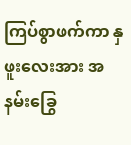ကြပ်စွာဖက်ကာ နှဖူးလေးအား အနမ်းခြွေ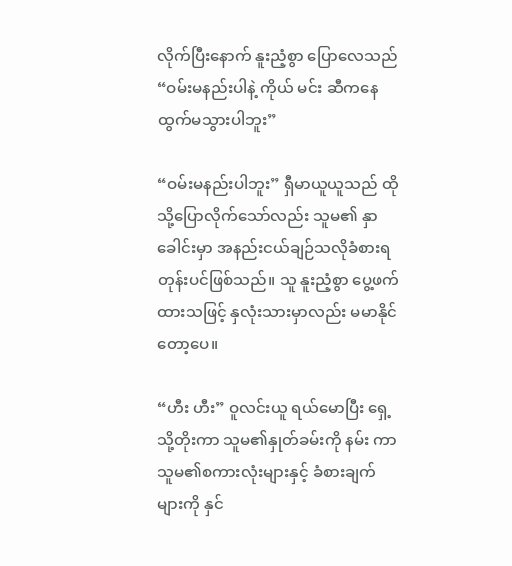လိုက်ပြီးနောက် နူးညံ့စွာ ပြောလေသည် “ဝမ်းမနည်းပါနဲ့ ကိုယ် မင်း ဆီကနေထွက်မသွားပါဘူး”

“ဝမ်းမနည်းပါဘူး” ရှီမာယူယူသည် ထိုသို့ပြောလိုက်သော်လည်း သူမ၏ နှာခေါင်းမှာ အနည်းငယ်ချဉ်သလိုခံစားရတုန်းပင်ဖြစ်သည်။ သူ နူးညံ့စွာ ပွေ့ဖက်ထားသဖြင့် နှလုံးသားမှာလည်း မမာနိုင်တော့ပေ။

“ဟီး ဟီး” ဝူလင်းယူ ရယ်မောပြီး ရှေ့သို့တိုးကာ သူမ၏နှုတ်ခမ်းကို နမ်း ကာ သူမ၏စကားလုံးများနှင့် ခံစားချက်များကို နှင်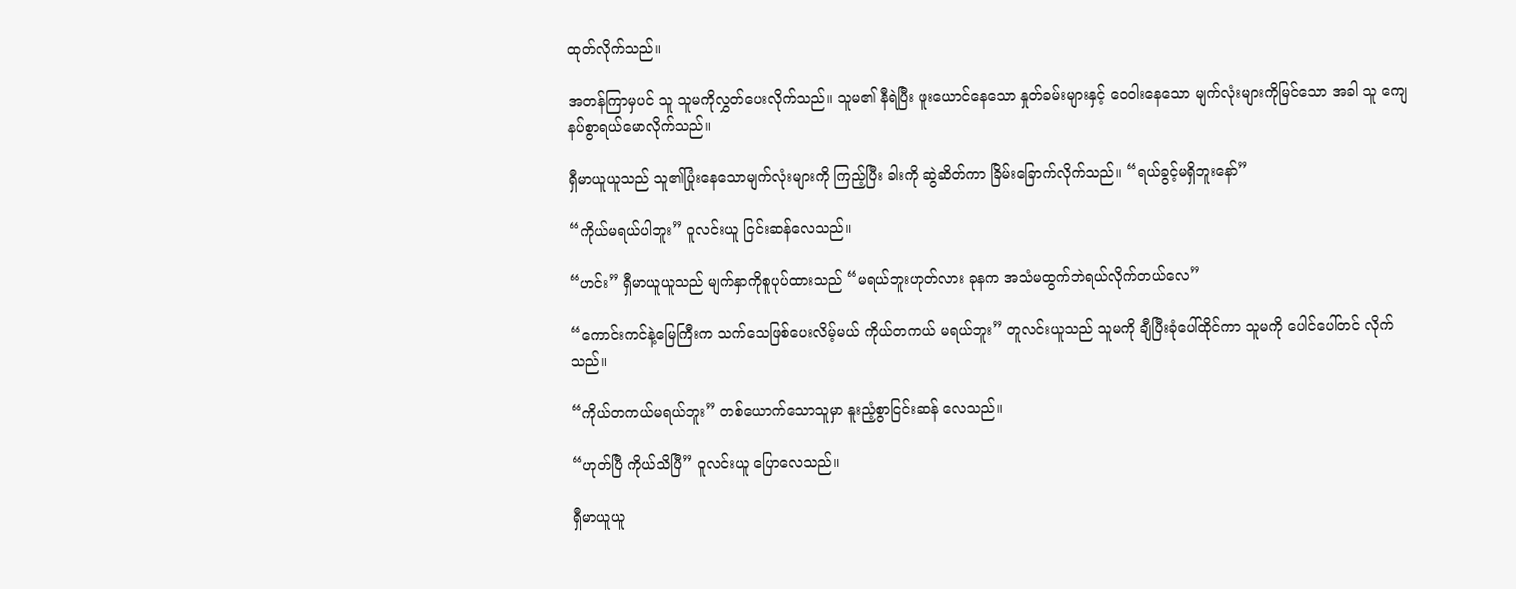ထုတ်လိုက်သည်။

အတန်ကြာမှပင် သူ သူမကိုလွှတ်ပေးလိုက်သည်။ သူမ၏ နီရဲပြီး ဖူးယောင်နေသော နှုတ်ခမ်းများနှင့် ဝေဝါးနေသော မျက်လုံးများကိုမြင်သော အခါ သူ ကျေနပ်စွာရယ်မောလိုက်သည်။

ရှီမာယူယူသည် သူ၏ပြုံးနေသောမျက်လုံးများကို ကြည့်ပြီး ခါးကို ဆွဲဆိတ်ကာ ခြိမ်းခြောက်လိုက်သည်။ “ရယ်ခွင့်မရှိဘူးနော်”

“ကိုယ်မရယ်ပါဘူး” ဝူလင်းယူ ငြင်းဆန်လေသည်။

“ဟင်း” ရှီမာယူယူသည် မျက်နှာကိုစူပုပ်ထားသည် “မရယ်ဘူးဟုတ်လား ခုနက အသံမထွက်ဘဲရယ်လိုက်တယ်လေ”

“ကောင်းကင်နဲ့မြေကြီးက သက်သေဖြစ်ပေးလိမ့်မယ် ကိုယ်တကယ် မရယ်ဘူး” တူလင်းယူသည် သူမကို ချီပြီးခုံပေါ်ထိုင်ကာ သူမကို ပေါင်ပေါ်တင် လိုက်သည်။

“ကိုယ်တကယ်မရယ်ဘူး” တစ်ယောက်သောသူမှာ နူးညံ့စွာငြင်းဆန် လေသည်။

“ဟုတ်ပြီ ကိုယ်သိပြီ” ဝူလင်းယူ ပြောလေသည်။

ရှီမာယူယူ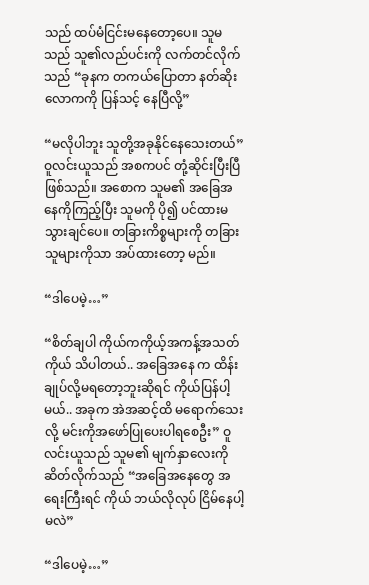သည် ထပ်မံငြင်းမနေတော့ပေ။ သူမသည် သူ၏လည်ပင်းကို လက်တင်လိုက်သည် “ခုနက တကယ်ပြောတာ နတ်ဆိုးလောကကို ပြန်သင့် နေပြီလို့”

“မလိုပါဘူး သူတို့အခုနိုင်နေသေးတယ်” ဝူလင်းယူသည် အစကပင် တုံ့ဆိုင်းပြီးပြီဖြစ်သည်။ အစောက သူမ၏ အခြေအနေကိုကြည့်ပြီး သူမကို ပို၍ ပင်ထားမသွားချင်ပေ။ တခြားကိစ္စများကို တခြားသူများကိုသာ အပ်ထားတော့ မည်။

“ဒါပေမဲ့…”

“စိတ်ချပါ ကိုယ်ကကိုယ့်အကန့်အသတ်ကိုယ် သိပါတယ်.. အခြေအနေ က ထိန်းချုပ်လို့မရတော့ဘူးဆိုရင် ကိုယ်ပြန်ပါ့မယ်.. အခုက အဲအဆင့်ထိ မရောက်သေးလို့ မင်းကိုအဖော်ပြုပေးပါရစေဦး” ဝူလင်းယူသည် သူမ၏ မျက်နှာလေးကို ဆိတ်လိုက်သည် “အခြေအနေတွေ အရေးကြီးရင် ကိုယ် ဘယ်လိုလုပ် ငြိမ်နေပါ့မလဲ”

“ဒါပေမဲ့…”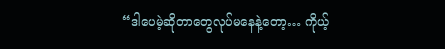“ဒါပေမဲ့ဆိုတာတွေလုပ်မနေနဲ့တော့… ကိုယ့်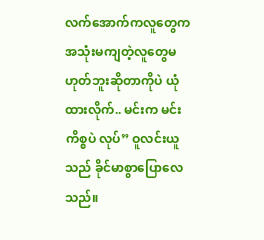လက်အောက်ကလူတွေက အသုံးမကျတဲ့လူတွေမဟုတ်ဘူးဆိုတာကိုပဲ ယုံထားလိုက်.. မင်းက မင်းကိစ္စပဲ လုပ်” ဝူလင်းယူသည် ခိုင်မာစွာပြောလေသည်။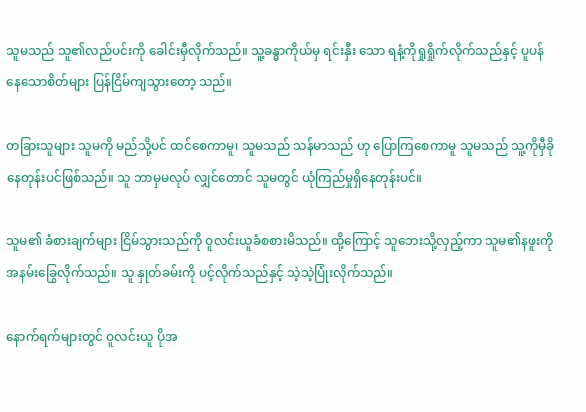သူမသည် သူ၏လည်ပင်းကို ခေါင်းမှီလိုက်သည်။ သူ့ခန္ဓာကိုယ်မှ ရင်းနှီး သော ရနံ့ကိုရှုရှိုက်လိုက်သည်နှင့် ပူပန်နေသောစိတ်များ ပြန်ငြိမ်ကျသွားတော့ သည်။

တခြားသူများ သူမကို မည်သို့ပင် ထင်စေကာမူ၊ သူမသည် သန်မာသည် ဟု ပြောကြစေကာမူ သူမသည် သူ့ကိုမှီခိုနေတုန်းပင်ဖြစ်သည်။ သူ ဘာမှမလုပ် လျှင်တောင် သူမတွင် ယုံကြည်မှုရှိနေတုန်းပင်။

သူမ၏ ခံစားချက်များ ငြိမ်သွားသည်ကို ဝူလင်းယူခံစစားမိသည်။ ထို့ကြောင့် သူဘေးသို့လှည့်ကာ သူမ၏နဖူးကို အနမ်းခြွေလိုက်သည်။ သူ နှုတ်ခမ်းကို ပင့်လိုက်သည်နှင့် သဲ့သဲ့ပြုံးလိုက်သည်။

နောက်ရက်များတွင် ဝူလင်းယူ ပိုအ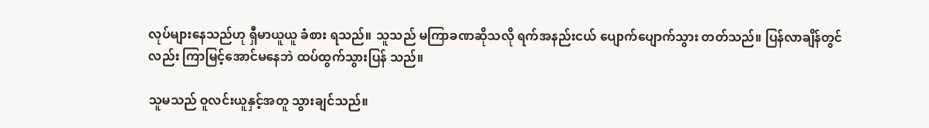လုပ်များနေသည်ဟု ရှီမာယူယူ ခံစား ရသည်။ သူသည် မကြာခဏဆိုသလို ရက်အနည်းငယ် ပျောက်ပျောက်သွား တတ်သည်။ ပြန်လာချိန်တွင်လည်း ကြာမြင့်အောင်မနေဘဲ ထပ်ထွက်သွားပြန် သည်။

သူမသည် ဝူလင်းယူနှင့်အတူ သွားချင်သည်။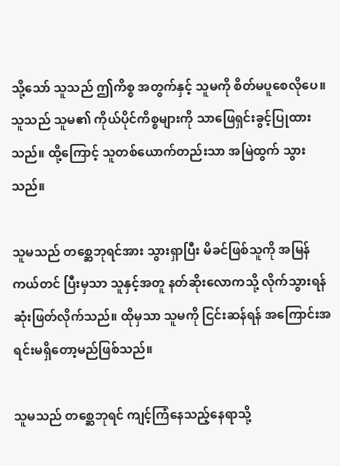သို့သော် သူသည် ဤကိစ္စ အတွက်နှင့် သူမကို စိတ်မပူစေလိုပေ။ သူသည် သူမ၏ ကိုယ်ပိုင်ကိစ္စများကို သာဖြေရှင်းခွင့်ပြုထားသည်။ ထို့ကြောင့် သူတစ်ယောက်တည်းသာ အမြဲထွက် သွားသည်။

သူမသည် တစ္ဆေဘုရင်အား သွားရှာပြီး မိခင်ဖြစ်သူကို အမြန်ကယ်တင် ပြီးမှသာ သူနှင့်အတူ နတ်ဆိုးလောကသို့ လိုက်သွားရန်ဆုံးဖြတ်လိုက်သည်။ ထိုမှသာ သူမကို ငြင်းဆန်ရန် အကြောင်းအရင်းမရှိတော့မည်ဖြစ်သည်။

သူမသည် တစ္ဆေဘုရင် ကျင့်ကြံနေသည့်နေရာသို့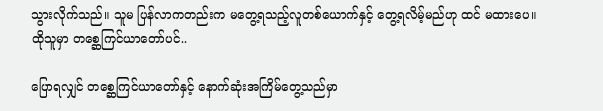သွားလိုက်သည်။ သူမ ပြန်လာကတည်းက မတွေ့ရသည့်လူတစ်ယောက်နှင့် တွေ့ရလိမ့်မည်ဟု ထင် မထားပေ။ ထိုသူမှာ တစ္ဆေကြင်ယာတော်ပင်..

ပြောရလျှင် တစ္ဆေကြင်ယာတော်နှင့် နောက်ဆုံးအကြိမ်တွေ့သည်မှာ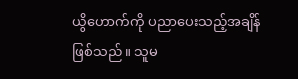ယွိဟောက်ကို ပညာပေးသည့်အချိန်ဖြစ်သည်။ သူမ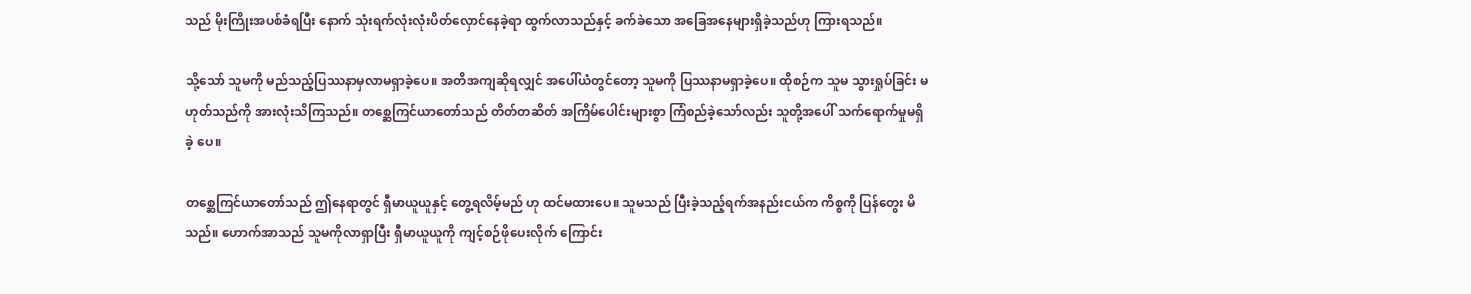သည် မိုးကြိုးအပစ်ခံရပြီး နောက် သုံးရက်လုံးလုံးပိတ်လှောင်နေခဲ့ရာ ထွက်လာသည်နှင့် ခက်ခဲသော အခြေအနေများရှိခဲ့သည်ဟု ကြားရသည်။

သို့သော် သူမကို မည်သည့်ပြဿနာမှလာမရှာခဲ့ပေ။ အတိအကျဆိုရလျှင် အပေါ်ယံတွင်တော့ သူမကို ပြဿနာမရှာခဲ့ပေ။ ထိုစဉ်က သူမ သွားရှုပ်ခြင်း မဟုတ်သည်ကို အားလုံးသိကြသည်။ တစ္ဆေကြင်ယာတော်သည် တိတ်တဆိတ် အကြိမ်ပေါင်းများစွာ ကြံစည်ခဲ့သော်လည်း သူတို့အပေါ် သက်ရောက်မှုမရှိခဲ့ ပေ။

တစ္ဆေကြင်ယာတော်သည် ဤနေရာတွင် ရှီမာယူယူနှင့် တွေ့ရလိမ့်မည် ဟု ထင်မထားပေ။ သူမသည် ပြီးခဲ့သည့်ရက်အနည်းငယ်က ကိစ္စကို ပြန်တွေး မိသည်။ ဟောက်အာသည် သူမကိုလာရှာပြီး ရှီမာယူယူကို ကျင့်စဉ်ဖိုပေးလိုက် ကြောင်း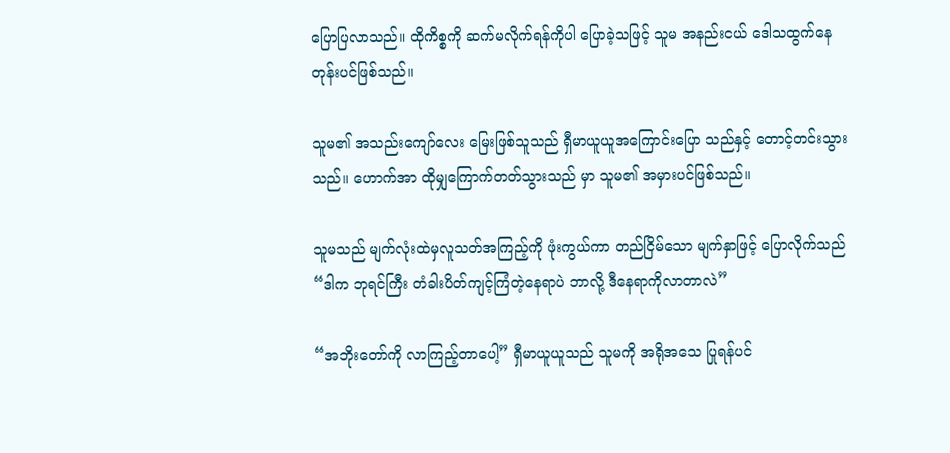ပြောပြလာသည်။ ထိုကိစ္စကို ဆက်မလိုက်ရန်ကိုပါ ပြောခဲ့သဖြင့် သူမ အနည်းငယ် ဒေါသထွက်နေတုန်းပင်ဖြစ်သည်။

သူမ၏ အသည်းကျော်လေး မြေးဖြစ်သူသည် ရှီမာယူယူအကြောင်းပြော သည်နှင့် တောင့်တင်းသွားသည်။ ဟောက်အာ ထိုမျှကြောက်တတ်သွားသည် မှာ သူမ၏ အမှားပင်ဖြစ်သည်။

သူမသည် မျက်လုံးထဲမှလူသတ်အကြည့်ကို ဖုံးကွယ်ကာ တည်ငြိမ်သော မျက်နှာဖြင့် ပြောလိုက်သည် “ဒါက ဘုရင်ကြီး တံခါးပိတ်ကျင့်ကြံတဲ့နေရာပဲ ဘာလို့ ဒီနေရာကိုလာတာလဲ”

“အဘိုးတော်ကို လာကြည့်တာပေါ့” ရှီမာယူယူသည် သူမကို အရိုအသေ ပြုရန်ပင်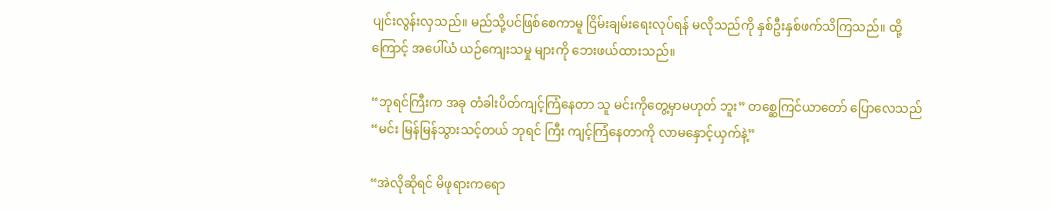ပျင်းလွန်းလှသည်။ မည်သို့ပင်ဖြစ်စေကာမူ ငြိမ်းချမ်းရေးလုပ်ရန် မလိုသည်ကို နှစ်ဦးနှစ်ဖက်သိကြသည်။ ထို့ကြောင့် အပေါ်ယံ ယဉ်ကျေးသမှု များကို ဘေးဖယ်ထားသည်။

“ဘုရင်ကြီးက အခု တံခါးပိတ်ကျင့်ကြံနေတာ သူ မင်းကိုတွေ့မှာမဟုတ် ဘူး” တစ္ဆေကြင်ယာတော် ပြောလေသည် “မင်း မြန်မြန်သွားသင့်တယ် ဘုရင် ကြီး ကျင့်ကြံနေတာကို လာမနှောင့်ယှက်နဲ့”

“အဲလိုဆိုရင် မိဖုရားကရော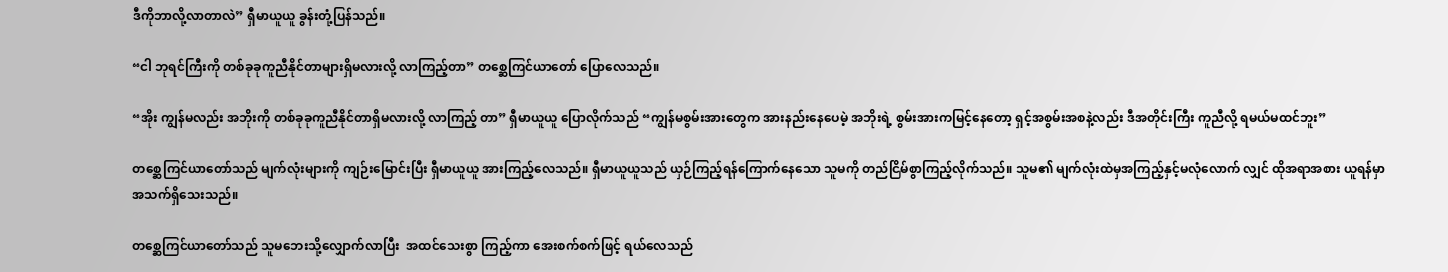ဒီကိုဘာလို့လာတာလဲ” ရှီမာယူယူ ခွန်းတုံ့ပြန်သည်။

“ငါ ဘုရင်ကြီးကို တစ်ခုခုကူညီနိုင်တာများရှိမလားလို့ လာကြည့်တာ” တစ္ဆေကြင်ယာတော် ပြောလေသည်။

“အိုး ကျွန်မလည်း အဘိုးကို တစ်ခုခုကူညီနိုင်တာရှိမလားလို့ လာကြည့် တာ” ရှီမာယူယူ ပြောလိုက်သည် “ကျွန်မစွမ်းအားတွေက အားနည်းနေပေမဲ့ အဘိုးရဲ့ စွမ်းအားကမြင့်နေ‌တော့ ရှင့်အစွမ်းအစနဲ့လည်း ဒီအတိုင်းကြီး ကူညီလို့ ရမယ်မထင်ဘူး”

တစ္ဆေကြင်ယာတော်သည် မျက်လုံးများကို ကျဉ်းမြောင်းပြီး ရှီမာယူယူ အားကြည့်လေသည်။ ရှီမာယူယူသည် ယှဉ်ကြည့်ရန်ကြောက်နေသော သူမကို တည်ငြိမ်စွာကြည့်လိုက်သည်။ သူမ၏ မျက်လုံးထဲမှအကြည့်နှင့်မလုံလောက် လျှင် ထိုအရာအစား ယူရန်မှာ အသက်ရှိသေးသည်။

တစ္ဆေကြင်ယာတော်သည် သူမဘေးသို့လျှောက်လာပြီး  အထင်သေးစွာ ကြည့်ကာ အေးစက်စက်ဖြင့် ရယ်လေသည်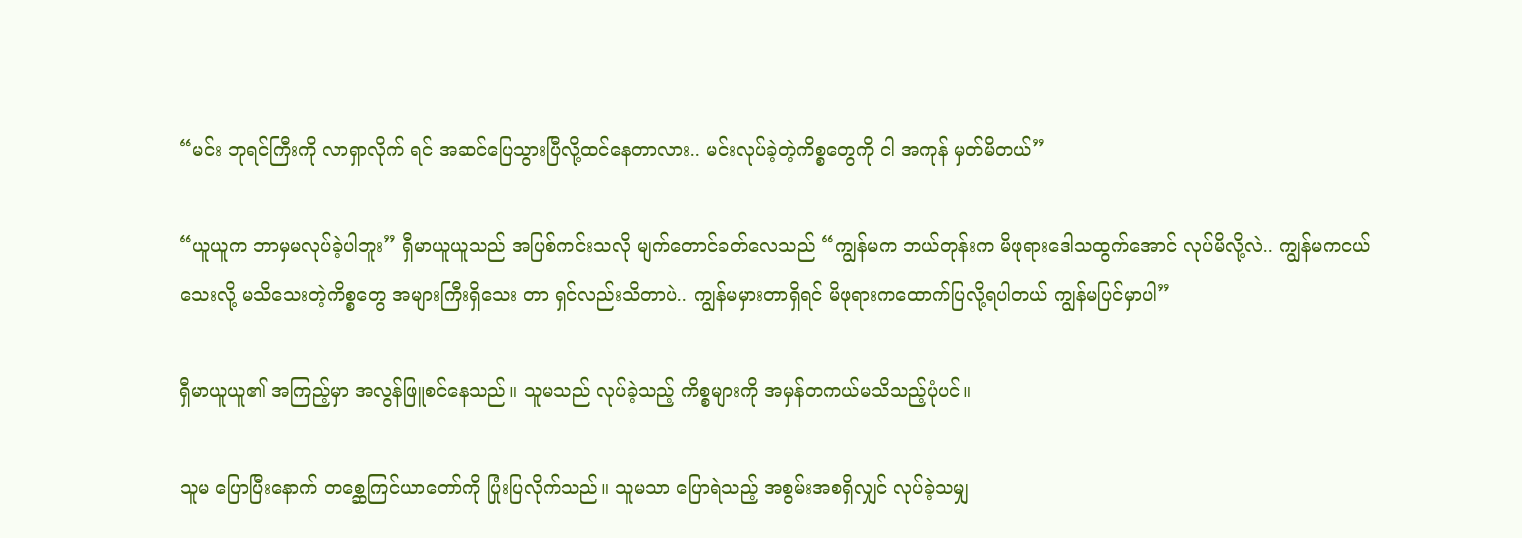“မင်း ဘုရင်ကြီးကို လာရှာလိုက် ရင် အဆင်ပြေသွားပြီလို့ထင်နေတာလား.. မင်းလုပ်ခဲ့တဲ့ကိစ္စတွေကို ငါ အကုန် မှတ်မိတယ်”

“ယူယူက ဘာမှမလုပ်ခဲ့ပါဘူး” ရှီမာယူယူသည် အပြစ်ကင်းသလို မျက်တောင်ခတ်လေသည် “ကျွန်မက ဘယ်တုန်းက မိဖုရားဒေါသထွက်အောင် လုပ်မိလို့လဲ.. ကျွန်မကငယ်သေးလို့ မသိသေးတဲ့ကိစ္စတွေ အများကြီးရှိသေး တာ ရှင်လည်းသိတာပဲ.. ကျွန်မမှားတာရှိရင် မိဖုရားကထောက်ပြလို့ရပါတယ် ကျွန်မပြင်မှာပါ”

ရှီမာယူယူ၏ အကြည့်မှာ အလွန်ဖြူစင်နေသည်။ သူမသည် လုပ်ခဲ့သည့် ကိစ္စများကို အမှန်တကယ်မသိသည့်ပုံပင်။

သူမ ပြောပြီးနောက် တစ္ဆေကြင်ယာတော်ကို ပြုံးပြလိုက်သည်။ သူမသာ ပြောရဲသည့် အစွမ်းအစရှိလျှင် လုပ်ခဲ့သမျှ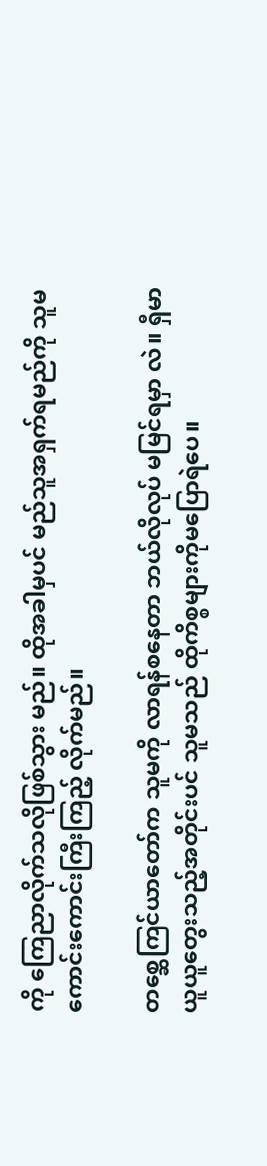ကို ကြေညာလိုက်သလိုဖြစ်သွား မည်။ ထိုအခါမှပင် မည်သူအရှက်ရမည်ကို သူမ ကောင်းကောင်းကြီးကြည့် လိုက်မည်။

တစ္ဆေကြင်ယာတော်က သူမကို လာရန်စနေတာ ဘယ်လိုလုပ် မမြင်ရမှာ လဲ။ ရှီမာယူယူတွေးသည့်အတိုင်းပင် သူမသည် ထိုကိစ္စများကိုမပြောရဲပေ။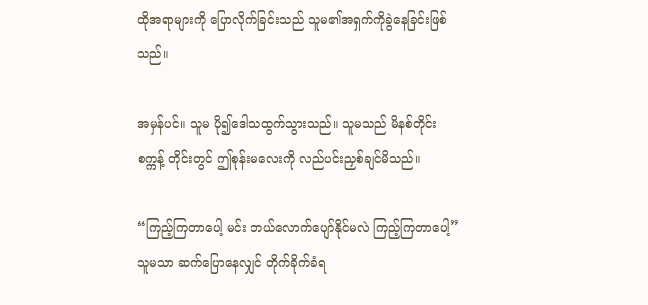ထိုအရာများကို ပြောလိုက်ခြင်းသည် သူမ၏အရှက်ကိုခွဲနေခြင်းဖြစ်သည်။

အမှန်ပင်။ သူမ ပို၍ဒေါသထွက်သွားသည်။ သူမသည် မိနစ်တိုင်း စက္ကန့် တိုင်းတွင် ဤစုန်းမလေးကို လည်ပင်းညှစ်ချင်မိသည်။

“ကြည့်ကြတာပေါ့ မင်း ဘယ်လောက်ပျော်နိုင်မလဲ ကြည့်ကြတာပေါ့” သူမသာ ဆက်ပြောနေလျှင် တိုက်ခိုက်ခံရ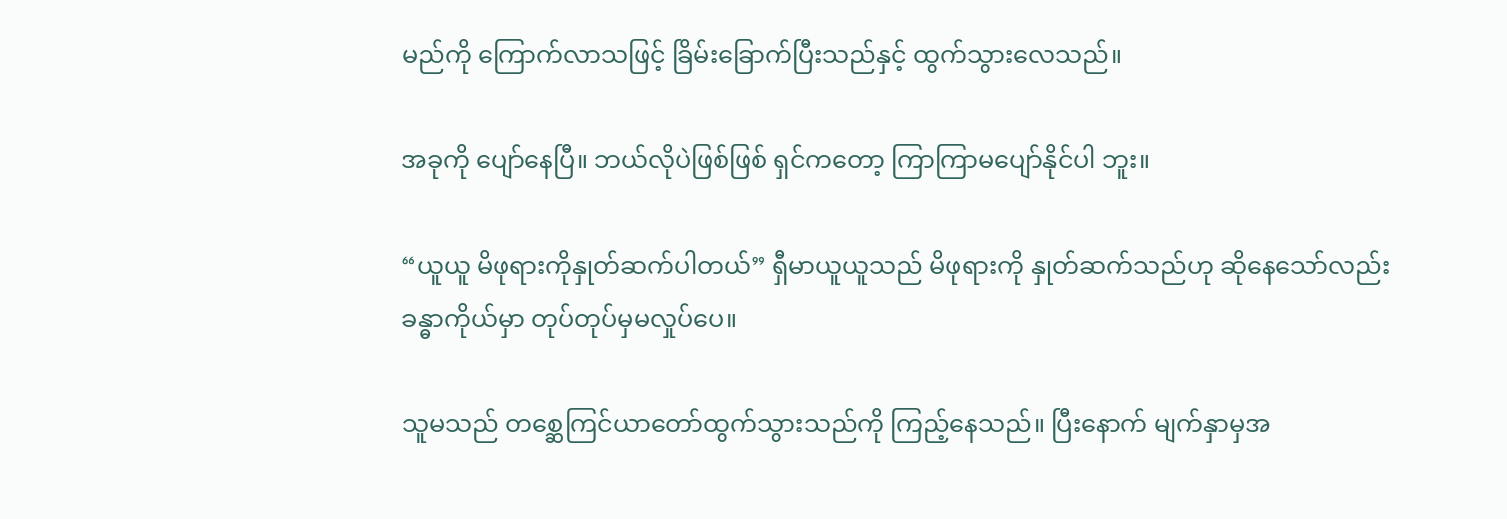မည်ကို ကြောက်လာသဖြင့် ခြိမ်းခြောက်ပြီးသည်နှင့် ထွက်သွားလေသည်။

အခုကို ပျော်နေပြီ။ ဘယ်လိုပဲဖြစ်ဖြစ် ရှင်ကတော့ ကြာကြာမပျော်နိုင်ပါ ဘူး။

“ယူယူ မိဖုရားကိုနှုတ်ဆက်ပါတယ်” ရှီမာယူယူသည် မိဖုရားကို နှုတ်ဆက်သည်ဟု ဆိုနေသော်လည်း ခန္ဓာကိုယ်မှာ တုပ်တုပ်မှမလှုပ်ပေ။

သူမသည် တစ္ဆေကြင်ယာတော်ထွက်သွားသည်ကို ကြည့်နေသည်။ ပြီးနောက် မျက်နှာမှအ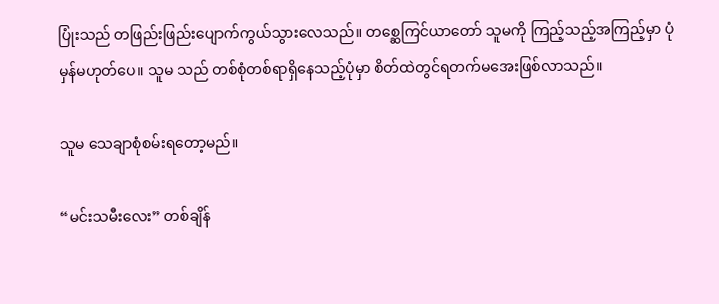ပြုံးသည် တဖြည်းဖြည်းပျောက်ကွယ်သွားလေသည်။ တစ္ဆေကြင်ယာတော် သူမကို ကြည့်သည့်အကြည့်မှာ ပုံမှန်မဟုတ်ပေ။ သူမ သည် တစ်စုံတစ်ရာရှိနေသည့်ပုံမှာ စိတ်ထဲတွင်ရတက်မအေးဖြစ်လာသည်။

သူမ သေချာစုံစမ်းရတော့မည်။

“မင်းသမီးလေး” တစ်ချိန်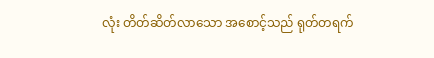လုံး တိတ်ဆိတ်လာသော အစောင့်သည် ရုတ်တရက်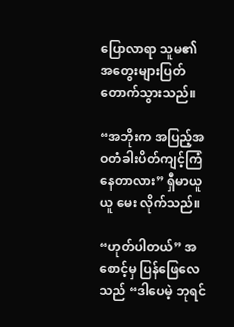ပြောလာရာ သူမ၏ အတွေးများပြတ်တောက်သွားသည်။

“အဘိုးက အပြည့်အဝတံခါးပိတ်ကျင့်ကြံနေတာလား” ရှီမာယူယူ မေး လိုက်သည်။

“ဟုတ်ပါတယ်” အစောင့်မှ ပြန်ဖြေလေသည် “ဒါပေမဲ့ ဘုရင်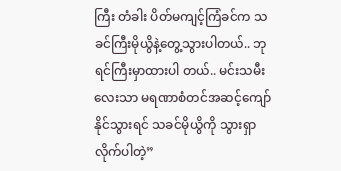ကြီး တံခါး ပိတ်မကျင့်ကြံခင်က သခင်ကြီးမိုယွိနဲ့တွေ့သွားပါတယ်.. ဘုရင်ကြီးမှာထားပါ တယ်.. မင်းသမီးလေးသာ မရဏာစံတင်အဆင့်ကျော်နိုင်သွားရင် သခင်မိုယွိကို သွားရှာလိုက်ပါတဲ့”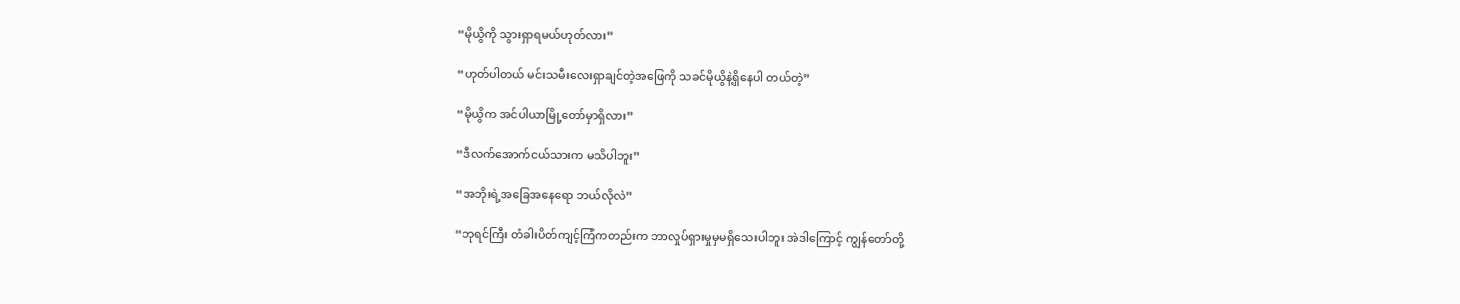“မိုယွိကို သွားရှာရမယ်ဟုတ်လား”

“ဟုတ်ပါတယ် မင်းသမီးလေးရှာချင်တဲ့အဖြေကို သခင်မိုယွိနဲ့ရှိနေပါ တယ်တဲ့”

“မိုယွိက အင်ပါယာမြို့တော်မှာရှိလား”

“ဒီလက်အောက်ငယ်သားက မသိပါဘူး”

“အဘိုးရဲ့အခြေအနေရော ဘယ်လိုလဲ”

“ဘုရင်ကြီး တံခါးပိတ်ကျင့်ကြံကတည်းက ဘာလှုပ်ရှားမှုမှမရှိသေးပါဘူး အဲဒါကြောင့် ကျွန်တော်တို့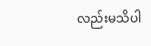လည်းမသိပါ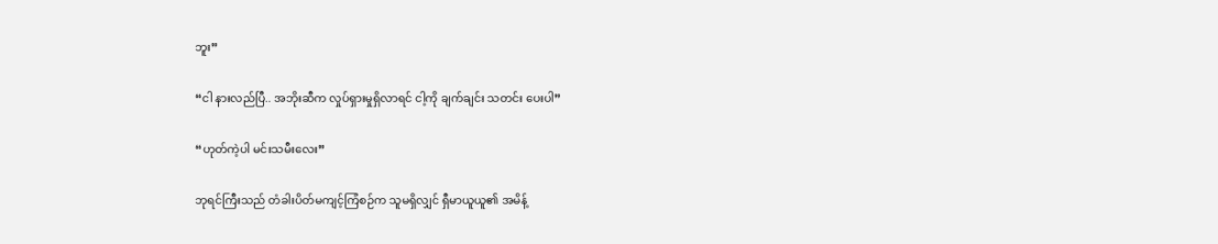ဘူး”

“ငါ နားလည်ပြီ.. အဘိုးဆီက လှုပ်ရှားမှုရှိလာရင် ငါ့ကို ချက်ချင်း သတင်း ပေးပါ”

“ဟုတ်ကဲ့ပါ မင်းသမီးလေး”

ဘုရင်ကြီးသည် တံခါးပိတ်မကျင့်ကြံစဉ်က သူမရှိလျှင် ရှီမာယူယူ၏ အမိန့်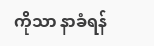ကိုသာ နာခံရန်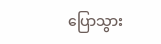ပြောသွား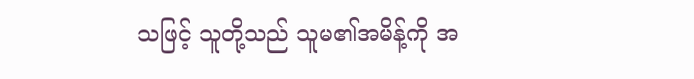သဖြင့် သူတို့သည် သူမ၏အမိန့်ကို အ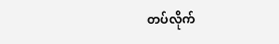တပ်လိုက်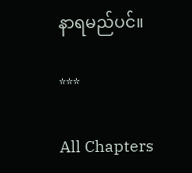နာရမည်ပင်။

***

All Chapters